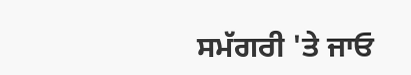ਸਮੱਗਰੀ 'ਤੇ ਜਾਓ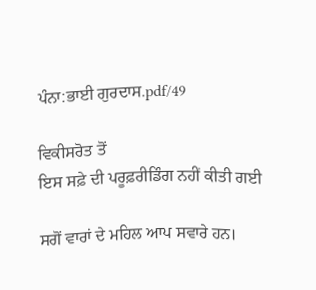ਪੰਨਾ:ਭਾਈ ਗੁਰਦਾਸ.pdf/49

ਵਿਕੀਸਰੋਤ ਤੋਂ
ਇਸ ਸਫ਼ੇ ਦੀ ਪਰੂਫ਼ਰੀਡਿੰਗ ਨਹੀਂ ਕੀਤੀ ਗਈ

ਸਗੋਂ ਵਾਰਾਂ ਦੇ ਮਹਿਲ ਆਪ ਸਵਾਰੇ ਹਨ।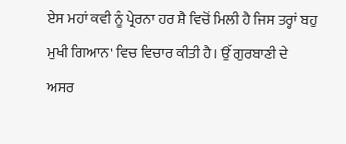ਏਸ ਮਹਾਂ ਕਵੀ ਨੂੰ ਪ੍ਰੇਰਨਾ ਹਰ ਸ਼ੈ ਵਿਚੋਂ ਮਿਲੀ ਹੈ ਜਿਸ ਤਰ੍ਹਾਂ ਬਹੁ ਮੁਖੀ ਗਿਆਨ' ਵਿਚ ਵਿਚਾਰ ਕੀਤੀ ਹੈ। ਉੱ ਗੁਰਬਾਣੀ ਦੇ ਅਸਰ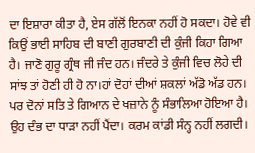ਦਾ ਇਸ਼ਾਰਾ ਕੀਤਾ ਹੈ, ਏਸ ਗੱਲੋਂ ਇਨਕਾ ਨਹੀਂ ਹੋ ਸਕਦਾ। ਹੋਵੇ ਵੀ ਕਿਉਂ ਭਾਈ ਸਾਹਿਬ ਦੀ ਬਾਣੀ ਗੁਰਬਾਣੀ ਦੀ ਕੁੰਜੀ ਕਿਹਾ ਗਿਆ ਹੈ। ਜਾਣੋ ਗੁਰੂ ਗ੍ਰੰਥ ਜੀ ਜੰਦ ਹਨ। ਜੰਦਰੇ ਤੇ ਕੁੰਜੀ ਵਿਚ ਲੋਹੇ ਦੀ ਸਾਂਝ ਤਾਂ ਹੋਣੀ ਹੀ ਹੋ ਨਾ।ਹਾਂ ਦੋਹਾਂ ਦੀਆਂ ਸ਼ਕਲਾਂ ਅੱਡੋ ਅੱਡ ਹਨ। ਪਰ ਦੋਨਾਂ ਸਤਿ ਤੇ ਗਿਆਨ ਦੇ ਖਜ਼ਾਨੇ ਨੂੰ ਸੰਭਾਲਿਆ ਹੋਇਆ ਹੈ। ਉਹ ਦੰਭ ਦਾ ਧਾੜਾ ਨਹੀਂ ਪੈਂਦਾ। ਕਰਮ ਕਾਂਡੀ ਸੰਨ੍ਹ ਨਹੀਂ ਲਗਦੀ।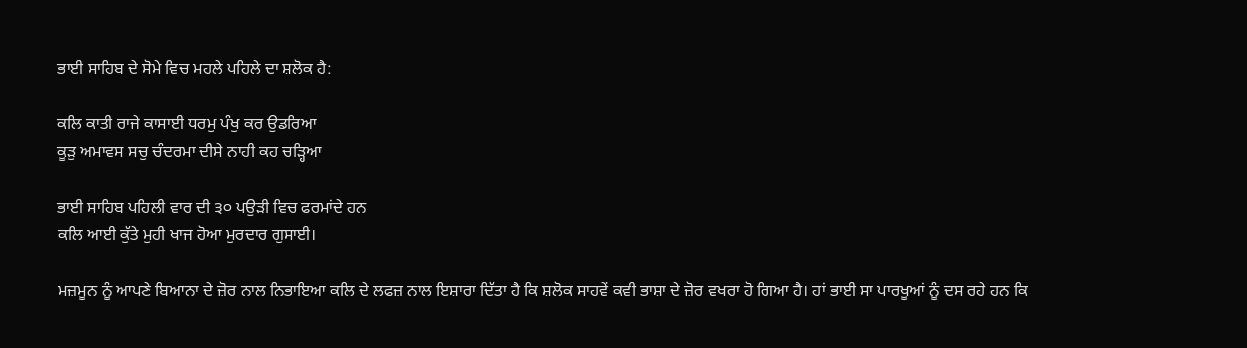ਭਾਈ ਸਾਹਿਬ ਦੇ ਸੋਮੇ ਵਿਚ ਮਹਲੇ ਪਹਿਲੇ ਦਾ ਸ਼ਲੋਕ ਹੈ:

ਕਲਿ ਕਾਤੀ ਰਾਜੇ ਕਾਸਾਈ ਧਰਮੁ ਪੰਖੁ ਕਰ ਉਡਰਿਆ
ਕੂੜੁ ਅਮਾਵਸ ਸਚੁ ਚੰਦਰਮਾ ਦੀਸੇ ਨਾਹੀ ਕਹ ਚੜ੍ਹਿਆ

ਭਾਈ ਸਾਹਿਬ ਪਹਿਲੀ ਵਾਰ ਦੀ ੩੦ ਪਉੜੀ ਵਿਚ ਫਰਮਾਂਦੇ ਹਨ
ਕਲਿ ਆਈ ਕੁੱਤੇ ਮੁਹੀ ਖਾਜ ਹੋਆ ਮੁਰਦਾਰ ਗੁਸਾਈ।

ਮਜ਼ਮੂਨ ਨੂੰ ਆਪਣੇ ਬਿਆਨਾ ਦੇ ਜ਼ੋਰ ਨਾਲ ਨਿਭਾਇਆ ਕਲਿ ਦੇ ਲਫਜ਼ ਨਾਲ ਇਸ਼ਾਰਾ ਦਿੱਤਾ ਹੈ ਕਿ ਸ਼ਲੋਕ ਸਾਹਵੇਂ ਕਵੀ ਭਾਸ਼ਾ ਦੇ ਜ਼ੋਰ ਵਖਰਾ ਹੋ ਗਿਆ ਹੈ। ਹਾਂ ਭਾਈ ਸਾ ਪਾਰਖੂਆਂ ਨੂੰ ਦਸ ਰਹੇ ਹਨ ਕਿ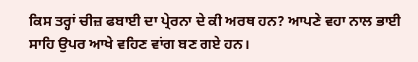ਕਿਸ ਤਰ੍ਹਾਂ ਚੀਜ਼ ਫਬਾਈ ਦਾ ਪ੍ਰੇਰਨਾ ਦੇ ਕੀ ਅਰਥ ਹਨ? ਆਪਣੇ ਵਹਾ ਨਾਲ ਭਾਈ ਸਾਹਿ ਉਪਰ ਆਖੇ ਵਹਿਣ ਵਾਂਗ ਬਣ ਗਏ ਹਨ।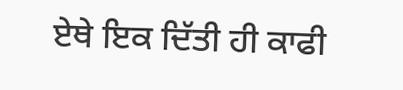ਏਥੇ ਇਕ ਦਿੱਤੀ ਹੀ ਕਾਫੀ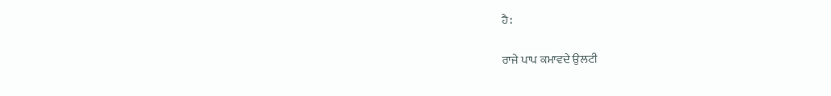ਹੈ:

ਰਾਜੇ ਪਾਪ ਕਮਾਵਦੇ ਉਲਟੀ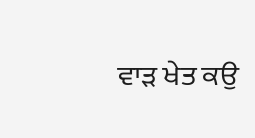ਵਾੜ ਖੇਤ ਕਉ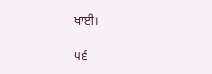ਖਾਈ।

੫੬